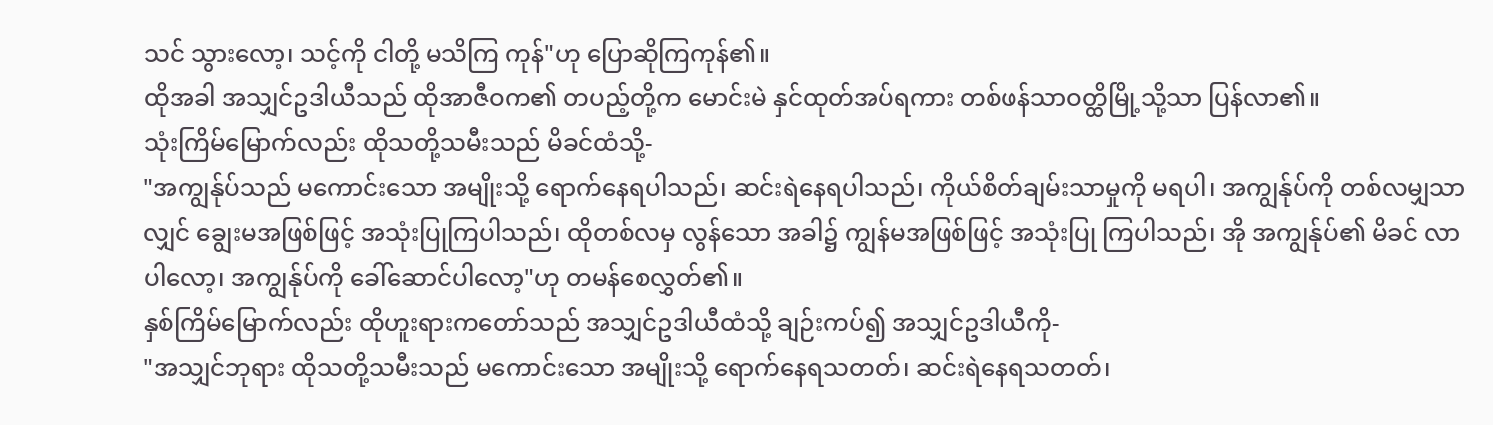သင် သွားလော့၊ သင့်ကို ငါတို့ မသိကြ ကုန်"ဟု ပြောဆိုကြကုန်၏။
ထိုအခါ အသျှင်ဥဒါယီသည် ထိုအာဇီဝက၏ တပည့်တို့က မောင်းမဲ နှင်ထုတ်အပ်ရကား တစ်ဖန်သာဝတ္ထိမြို့သို့သာ ပြန်လာ၏။
သုံးကြိမ်မြောက်လည်း ထိုသတို့သမီးသည် မိခင်ထံသို့-
"အကျွန်ုပ်သည် မကောင်းသော အမျိုးသို့ ရောက်နေရပါသည်၊ ဆင်းရဲနေရပါသည်၊ ကိုယ်စိတ်ချမ်းသာမှုကို မရပါ၊ အကျွန်ုပ်ကို တစ်လမျှသာလျှင် ချွေးမအဖြစ်ဖြင့် အသုံးပြုကြပါသည်၊ ထိုတစ်လမှ လွန်သော အခါ၌ ကျွန်မအဖြစ်ဖြင့် အသုံးပြု ကြပါသည်၊ အို အကျွန်ုပ်၏ မိခင် လာပါလော့၊ အကျွန်ုပ်ကို ခေါ်ဆောင်ပါလော့"ဟု တမန်စေလွှတ်၏။
နှစ်ကြိမ်မြောက်လည်း ထိုဟူးရားကတော်သည် အသျှင်ဥဒါယီထံသို့ ချဉ်းကပ်၍ အသျှင်ဥဒါယီကို-
"အသျှင်ဘုရား ထိုသတို့သမီးသည် မကောင်းသော အမျိုးသို့ ရောက်နေရသတတ်၊ ဆင်းရဲနေရသတတ်၊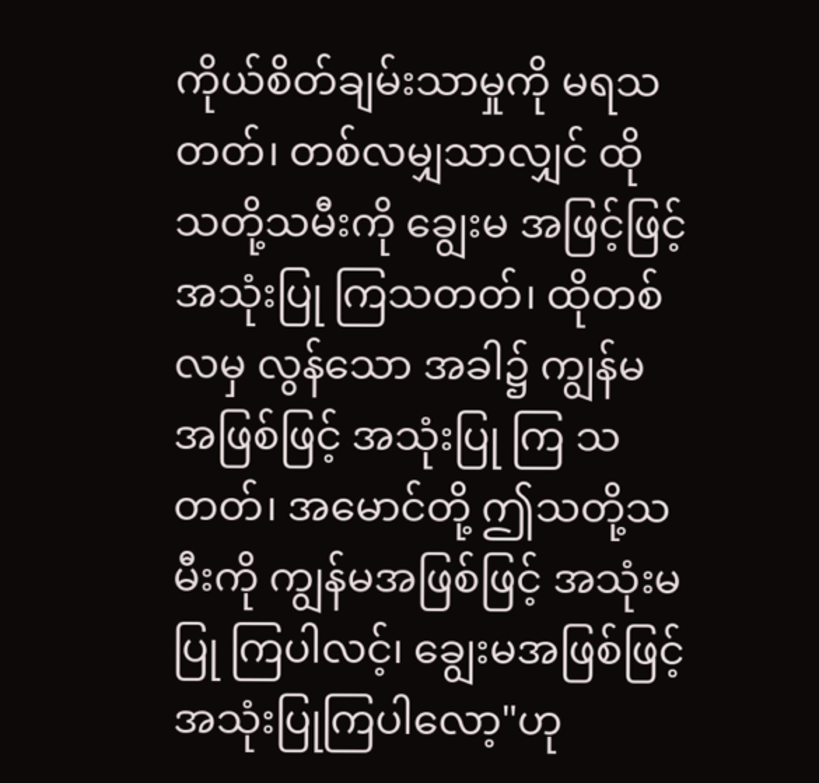ကိုယ်စိတ်ချမ်းသာမှုကို မရသတတ်၊ တစ်လမျှသာလျှင် ထိုသတို့သမီးကို ချွေးမ အဖြင့်ဖြင့်အသုံးပြု ကြသတတ်၊ ထိုတစ်လမှ လွန်သော အခါ၌ ကျွန်မအဖြစ်ဖြင့် အသုံးပြု ကြ သတတ်၊ အမောင်တို့ ဤသတို့သမီးကို ကျွန်မအဖြစ်ဖြင့် အသုံးမပြု ကြပါလင့်၊ ချွေးမအဖြစ်ဖြင့် အသုံးပြုကြပါလော့"ဟု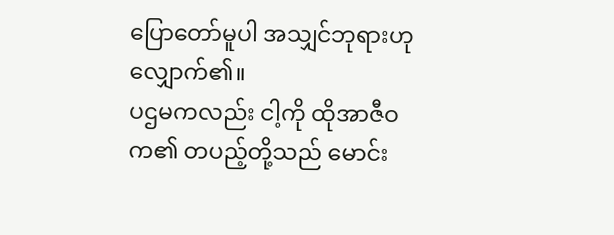ပြောတော်မူပါ အသျှင်ဘုရားဟု လျှောက်၏။
ပဌမကလည်း ငါ့ကို ထိုအာဇီဝက၏ တပည့်တို့သည် မောင်း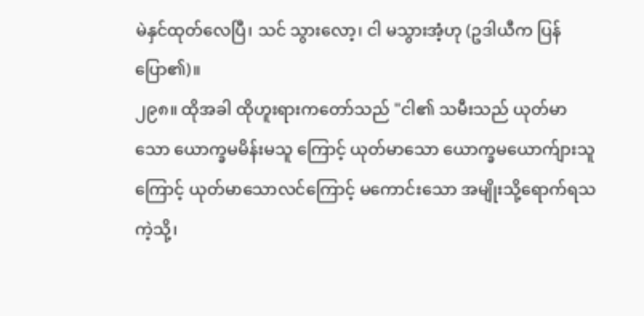မဲနှင်ထုတ်လေပြီ၊ သင် သွားလော့၊ ငါ မသွားအံ့ဟု (ဥဒါယီက ပြန်ပြော၏)။
၂၉၈။ ထိုအခါ ထိုဟူးရားကတော်သည် "ငါ၏ သမီးသည် ယုတ်မာသော ယောက္ခမမိန်းမသူ ကြောင့် ယုတ်မာသော ယောက္ခမယောက်ျားသူကြောင့် ယုတ်မာသောလင်ကြောင့် မကောင်းသော အမျိုးသို့ရောက်ရသကဲ့သို့၊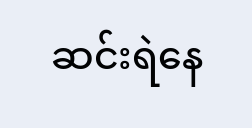ဆင်းရဲနေ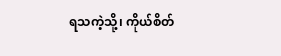ရသကဲ့သို့၊ ကိုယ်စိတ်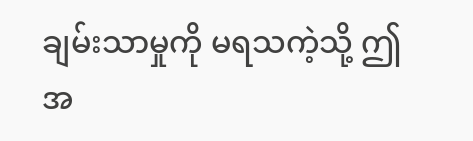ချမ်းသာမှုကို မရသကဲ့သို့ ဤအ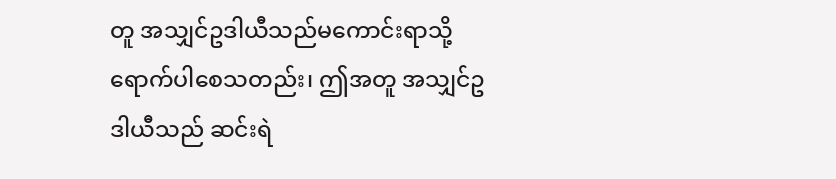တူ အသျှင်ဥဒါယီသည်မကောင်းရာသို့ ရောက်ပါစေသတည်း၊ ဤအတူ အသျှင်ဥဒါယီသည် ဆင်းရဲ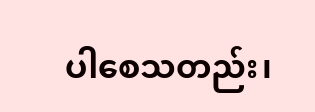ပါစေသတည်း၊